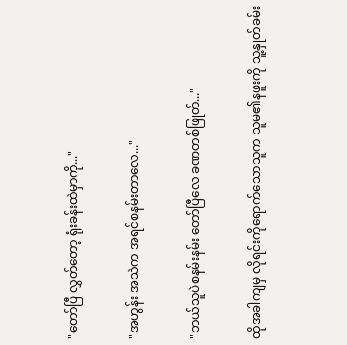"တော်ပြီ လွှတ်တော့ ရုံးခန်းထဲမှာကို..."

"အဟွန်း အသဲက အရင်စနမ်းတာလေ..."

"ဘယ်သူပဲစနမ်းနမ်း တော်ပြီလေ ခဏတစ်ဖြုတ်..."

ထိုအခါကျမှ လိုရင်းကိုရောက်သောသူက သူမ၏နဖူးကို သူ့နှုတ်ခမ်း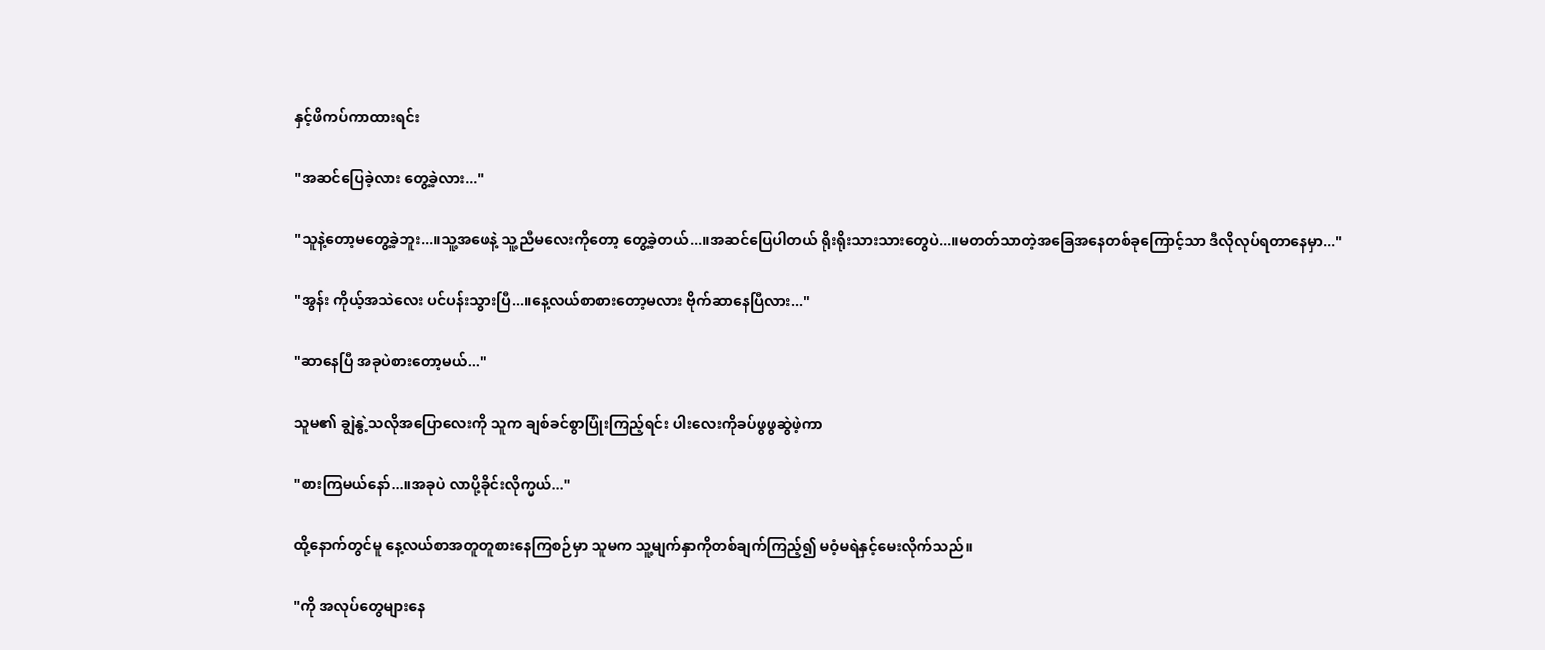နှင့်ဖိကပ်ကာထားရင်း

"အဆင်ပြေခဲ့လား တွေ့ခဲ့လား..."

"သူနဲ့တော့မတွေ့ခဲ့ဘူး...။သူ့အဖေနဲ့ သူ့ညီမလေးကိုတော့ တွေ့ခဲ့တယ်...။အဆင်ပြေပါတယ် ရိုးရိုးသားသားတွေပဲ...။မတတ်သာတဲ့အခြေအနေတစ်ခုကြောင့်သာ ဒီလိုလုပ်ရတာနေမှာ..."

"အွန်း ကိုယ့်အသဲလေး ပင်ပန်းသွားပြီ...။နေ့လယ်စာစားတော့မလား ဗိုက်ဆာနေပြီလား..."

"ဆာနေပြီ အခုပဲစားတော့မယ်..."

သူမ၏ ချွဲနွဲ့သလိုအပြောလေးကို သူက ချစ်ခင်စွာပြုံးကြည့်ရင်း ပါးလေးကိုခပ်ဖွဖွဆွဲဖဲ့ကာ

"စားကြမယ်နော်...။အခုပဲ လာပို့ခိုင်းလိုက္မယ်..."

ထို့နောက်တွင်မူ နေ့လယ်စာအတူတူစားနေကြစဉ်မှာ သူမက သူ့မျက်နှာကိုတစ်ချက်ကြည့်၍ မဝံ့မရဲနှင့်မေးလိုက်သည်။

"ကို အလုပ်တွေများနေ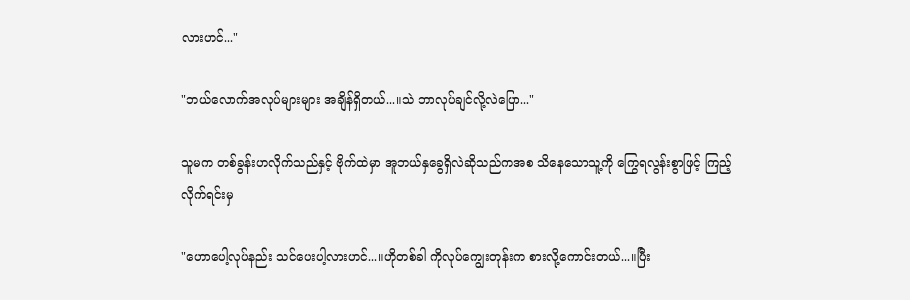လားဟင်..."

"ဘယ်လောက်အလုပ်များများ အချိန်ရှိတယ်...။သဲ ဘာလုပ်ချင်လို့လဲပြော..."

သူမက တစ်ခွန်းဟလိုက်သည်နှင့် ဗိုက်ထဲမှာ အူဘယ်နှခွေရှိလဲဆိုသည်ကအစ သိနေသောသူ့ကို ကြွေရလွန်းစွာဖြင့် ကြည့်လိုက်ရင်းမှ

"ဟောပေါ့လုပ်နည်း သင်ပေးပါ့လားဟင်...။ဟိုတစ်ခါ ကိုလုပ်ကျွေးတုန်းက စားလို့ကောင်းတယ်...။ပြီး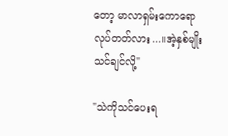တော့ မာလာရှမ်းကောရော လုပ်တတ်လား...။အဲ့နှစ်မျိုးသင်ချင်လို့"

"သဲကိုသင်ပေးရ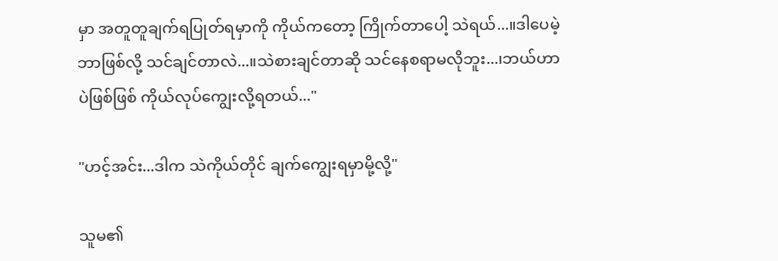မှာ အတူတူချက်ရပြုတ်ရမှာကို ကိုယ်ကတော့ ကြိုက်တာပေါ့ သဲရယ်...။ဒါပေမဲ့ ဘာဖြစ်လို့ သင်ချင်တာလဲ...။သဲစားချင်တာဆို သင်နေစရာမလိုဘူး...၊ဘယ်ဟာပဲဖြစ်ဖြစ် ကိုယ်လုပ်ကျွေးလို့ရတယ်..."

"ဟင့်အင်း...ဒါက သဲကိုယ်တိုင် ချက်ကျွေးရမှာမို့လို့"

သူမ၏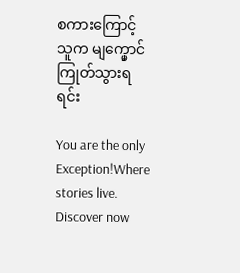စကားကြောင့် သူက မျက္မှောင်ကြုတ်သွားရရင်း

You are the only Exception!Where stories live. Discover now